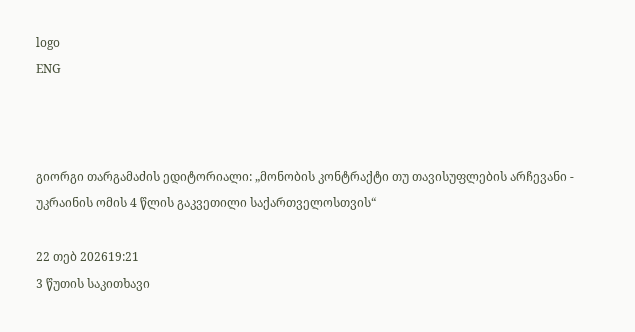logo
ENG



გიორგი თარგამაძის ედიტორიალი: „მონობის კონტრაქტი თუ თავისუფლების არჩევანი - უკრაინის ომის 4 წლის გაკვეთილი საქართველოსთვის“

22 თებ 202619:21
3 წუთის საკითხავი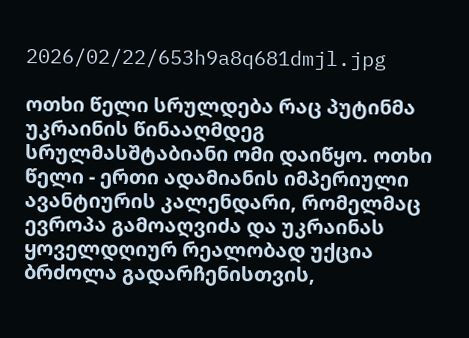2026/02/22/653h9a8q681dmjl.jpg

ოთხი წელი სრულდება რაც პუტინმა უკრაინის წინააღმდეგ სრულმასშტაბიანი ომი დაიწყო. ოთხი წელი - ერთი ადამიანის იმპერიული ავანტიურის კალენდარი, რომელმაც ევროპა გამოაღვიძა და უკრაინას ყოველდღიურ რეალობად უქცია ბრძოლა გადარჩენისთვის,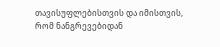თავისუფლებისთვის და იმისთვის, რომ ნანგრევებიდან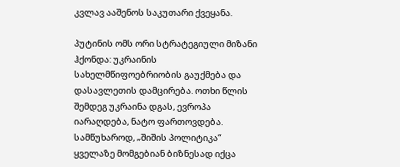კვლავ ააშენოს საკუთარი ქვეყანა.

პუტინის ომს ორი სტრატეგიული მიზანი ჰქონდა: უკრაინის სახელმწიფოებრიობის გაუქმება და დასავლეთის დამცირება. ოთხი წლის შემდეგ უკრაინა დგას, ევროპა იარაღდება, ნატო ფართოვდება. სამწუხაროდ, „შიშის პოლიტიკა“ ყველაზე მომგებიან ბიზნესად იქცა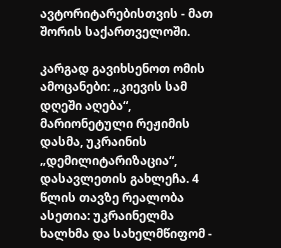ავტორიტარებისთვის - მათ შორის საქართველოში.

კარგად გავიხსენოთ ომის ამოცანები: „კიევის სამ დღეში აღება“, მარიონეტული რეჟიმის დასმა, უკრაინის „დემილიტარიზაცია“, დასავლეთის გახლეჩა. 4 წლის თავზე რეალობა ასეთია: უკრაინელმა ხალხმა და სახელმწიფომ -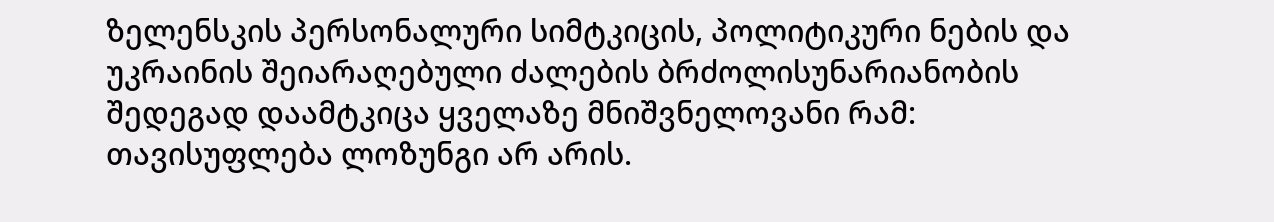ზელენსკის პერსონალური სიმტკიცის, პოლიტიკური ნების და უკრაინის შეიარაღებული ძალების ბრძოლისუნარიანობის შედეგად დაამტკიცა ყველაზე მნიშვნელოვანი რამ: თავისუფლება ლოზუნგი არ არის.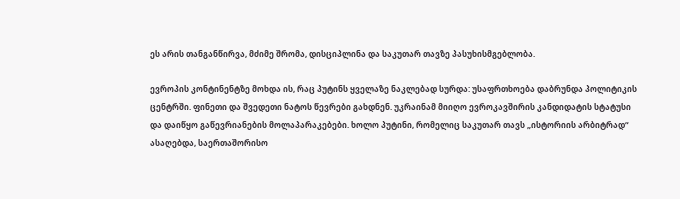ეს არის თანგანწირვა, მძიმე შრომა, დისციპლინა და საკუთარ თავზე პასუხისმგებლობა.

ევროპის კონტინენტზე მოხდა ის, რაც პუტინს ყველაზე ნაკლებად სურდა: უსაფრთხოება დაბრუნდა პოლიტიკის ცენტრში. ფინეთი და შვედეთი ნატოს წევრები გახდნენ. უკრაინამ მიიღო ევროკავშირის კანდიდატის სტატუსი და დაიწყო გაწევრიანების მოლაპარაკებები. ხოლო პუტინი, რომელიც საკუთარ თავს „ისტორიის არბიტრად“ ასაღებდა, საერთაშორისო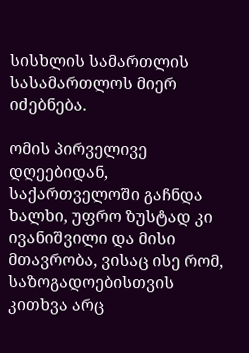სისხლის სამართლის სასამართლოს მიერ იძებნება.

ომის პირველივე დღეებიდან, საქართველოში გაჩნდა ხალხი, უფრო ზუსტად კი ივანიშვილი და მისი მთავრობა, ვისაც ისე რომ, საზოგადოებისთვის კითხვა არც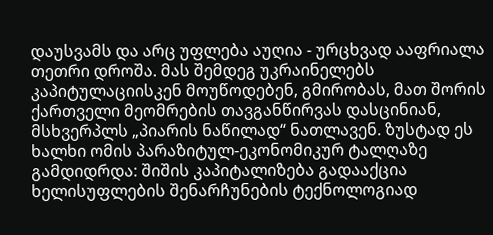დაუსვამს და არც უფლება აუღია - ურცხვად ააფრიალა თეთრი დროშა. მას შემდეგ უკრაინელებს კაპიტულაციისკენ მოუწოდებენ, გმირობას, მათ შორის ქართველი მეომრების თავგანწირვას დასცინიან, მსხვერპლს „პიარის ნაწილად“ ნათლავენ. ზუსტად ეს ხალხი ომის პარაზიტულ-ეკონომიკურ ტალღაზე გამდიდრდა: შიშის კაპიტალიზება გადააქცია ხელისუფლების შენარჩუნების ტექნოლოგიად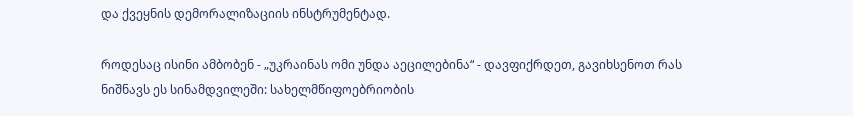და ქვეყნის დემორალიზაციის ინსტრუმენტად.

როდესაც ისინი ამბობენ - „უკრაინას ომი უნდა აეცილებინა“ - დავფიქრდეთ, გავიხსენოთ რას ნიშნავს ეს სინამდვილეში: სახელმწიფოებრიობის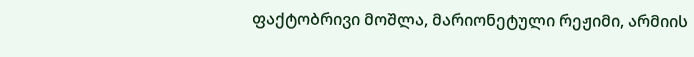ფაქტობრივი მოშლა, მარიონეტული რეჟიმი, არმიის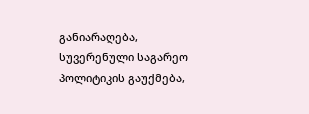განიარაღება, სუვერენული საგარეო პოლიტიკის გაუქმება,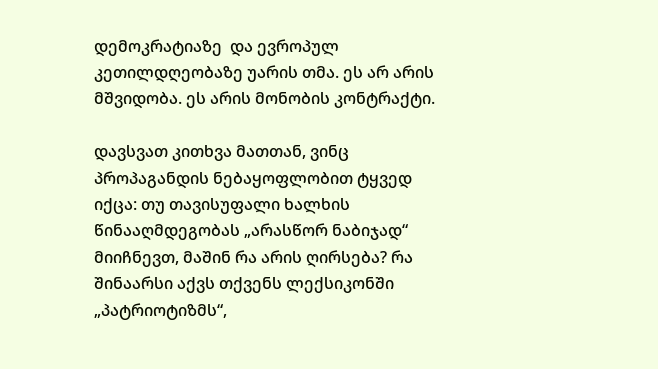დემოკრატიაზე  და ევროპულ კეთილდღეობაზე უარის თმა. ეს არ არის მშვიდობა. ეს არის მონობის კონტრაქტი.

დავსვათ კითხვა მათთან, ვინც პროპაგანდის ნებაყოფლობით ტყვედ იქცა: თუ თავისუფალი ხალხის წინააღმდეგობას „არასწორ ნაბიჯად“ მიიჩნევთ, მაშინ რა არის ღირსება? რა შინაარსი აქვს თქვენს ლექსიკონში „პატრიოტიზმს“,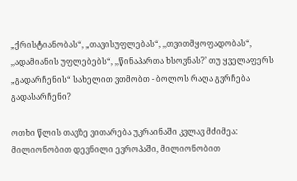„ქრისტიანობას“, „თავისუფლებას“, ,,თვითმყოფადობას“, ,,ადამიანის უფლებებს“, ,,წინაპართა ხსოვნას?’ თუ ყველაფერს „გადარჩენის“ სახელით ვთმობთ - ბოლოს რაღა გვრჩება გადასარჩენი?

ოთხი წლის თავზე ვითარება უკრაინაში კვლავ მძიმეა: მილიონობით დევნილი ევროპაში, მილიონობით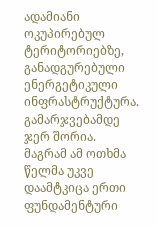ადამიანი ოკუპირებულ ტერიტორიებზე, განადგურებული ენერგეტიკული ინფრასტრუქტურა. გამარჯვებამდე ჯერ შორია. მაგრამ ამ ოთხმა წელმა უკვე დაამტკიცა ერთი ფუნდამენტური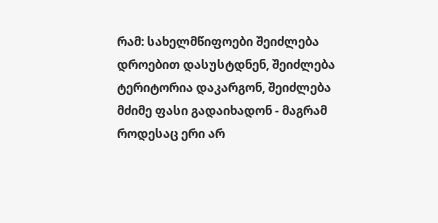რამ: სახელმწიფოები შეიძლება დროებით დასუსტდნენ, შეიძლება ტერიტორია დაკარგონ, შეიძლება მძიმე ფასი გადაიხადონ - მაგრამ როდესაც ერი არ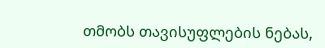თმობს თავისუფლების ნებას,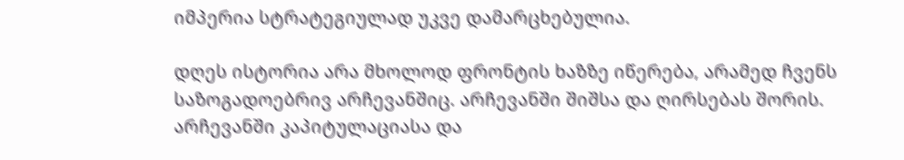იმპერია სტრატეგიულად უკვე დამარცხებულია.

დღეს ისტორია არა მხოლოდ ფრონტის ხაზზე იწერება, არამედ ჩვენს საზოგადოებრივ არჩევანშიც. არჩევანში შიშსა და ღირსებას შორის. არჩევანში კაპიტულაციასა და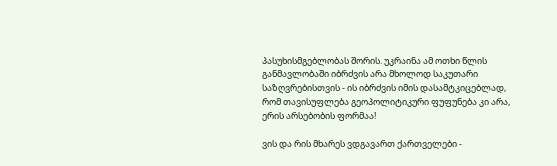პასუხისმგებლობას შორის. უკრაინა ამ ოთხი წლის განმავლობაში იბრძვის არა მხოლოდ საკუთარი საზღვრებისთვის - ის იბრძვის იმის დასამტკიცებლად, რომ თავისუფლება გეოპოლიტიკური ფუფუნება კი არა, ერის არსებობის ფორმაა!

ვის და რის მხარეს ვდგავართ ქართველები -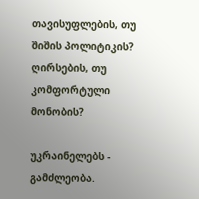თავისუფლების, თუ შიშის პოლიტიკის? ღირსების, თუ კომფორტული მონობის?

უკრაინელებს - გამძლეობა.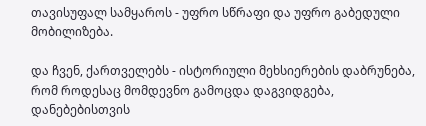თავისუფალ სამყაროს - უფრო სწრაფი და უფრო გაბედული მობილიზება.

და ჩვენ, ქართველებს - ისტორიული მეხსიერების დაბრუნება, რომ როდესაც მომდევნო გამოცდა დაგვიდგება, დანებებისთვის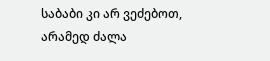საბაბი კი არ ვეძებოთ, არამედ ძალა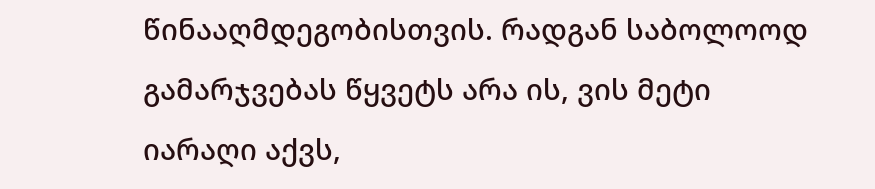წინააღმდეგობისთვის. რადგან საბოლოოდ გამარჯვებას წყვეტს არა ის, ვის მეტი იარაღი აქვს,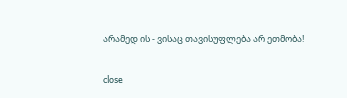არამედ ის - ვისაც თავისუფლება არ ეთმობა!


close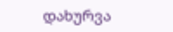დახურვა